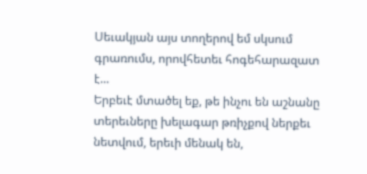Սեւակյան այս տողերով եմ սկսում գրառումս, որովհետեւ հոգեհարազատ է...
Երբեւէ մտածել եք, թե ինչու են աշնանը տերեւները խելագար թռիչքով ներքեւ նետվում, երեւի մենակ են,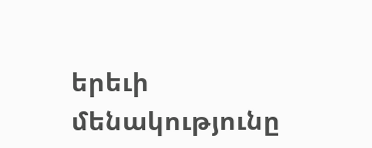երեւի մենակությունը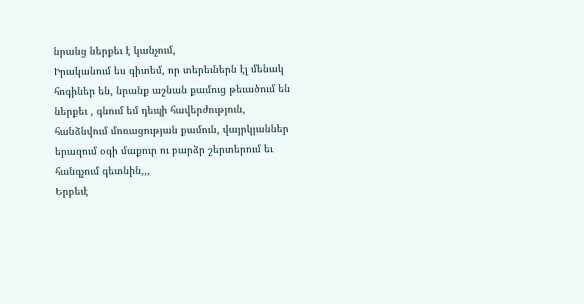նրանց ներքեւ է կանչում,
Իրականում ես գիտեմ, որ տերեւներն էլ մենակ հոգիներ են, նրանք աշնան քամուց թեւածում են ներքեւ , գնում եմ դեպի հավերժություն, հանձնվում մոռացության քամուն, վայրկյաններ երազում օգի մաքուր ու բարձր շերտերում եւ հանգչում գետնին,,,
Երբեւէ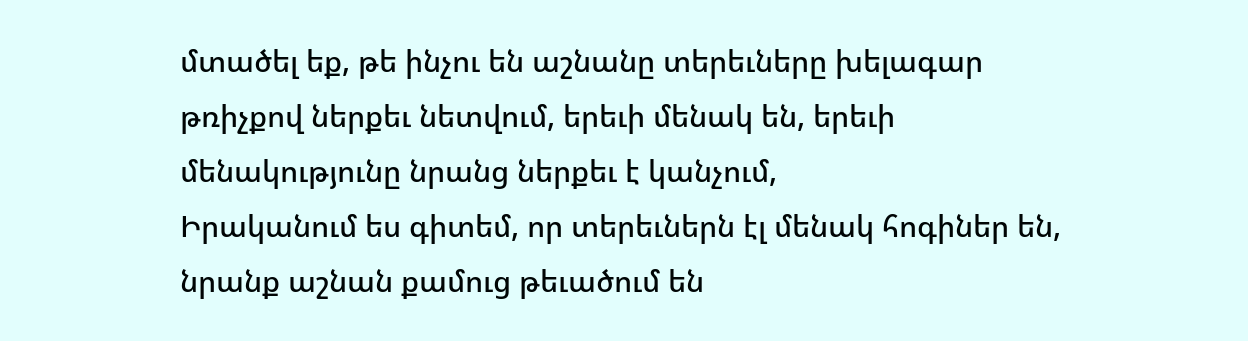մտածել եք, թե ինչու են աշնանը տերեւները խելագար թռիչքով ներքեւ նետվում, երեւի մենակ են, երեւի մենակությունը նրանց ներքեւ է կանչում,
Իրականում ես գիտեմ, որ տերեւներն էլ մենակ հոգիներ են, նրանք աշնան քամուց թեւածում են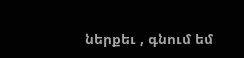ներքեւ , գնում եմ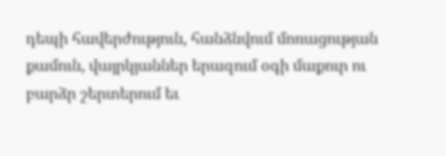դեպի հավերժություն, հանձնվում մոռացության քամուն, վայրկյաններ երազում օգի մաքուր ու բարձր շերտերում եւ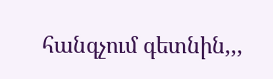հանգչում գետնին,,,